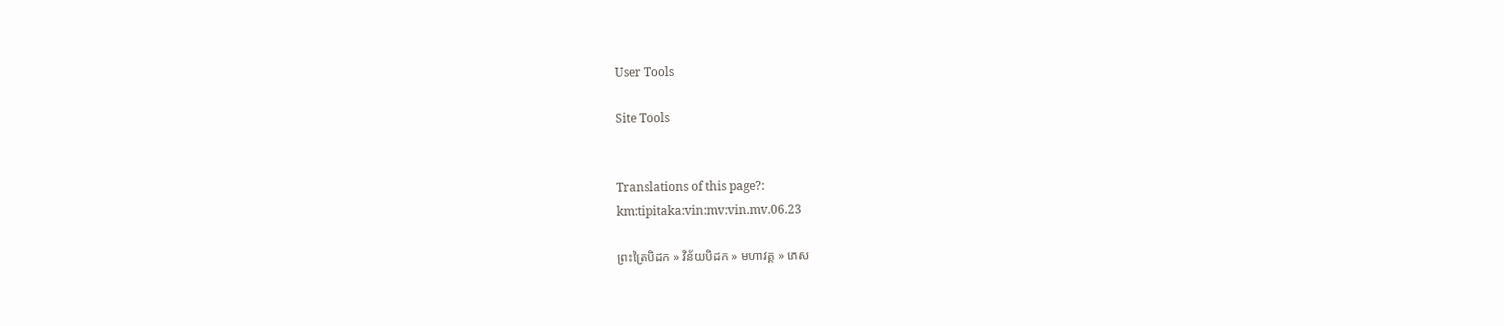User Tools

Site Tools


Translations of this page?:
km:tipitaka:vin:mv:vin.mv.06.23

ព្រះត្រៃបិដក » វិន័យបិដក » មហាវគ្គ » ភេស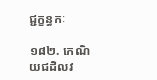ជ្ជក្ខន្ធកៈ

១៨២. កេណិយជដិលវ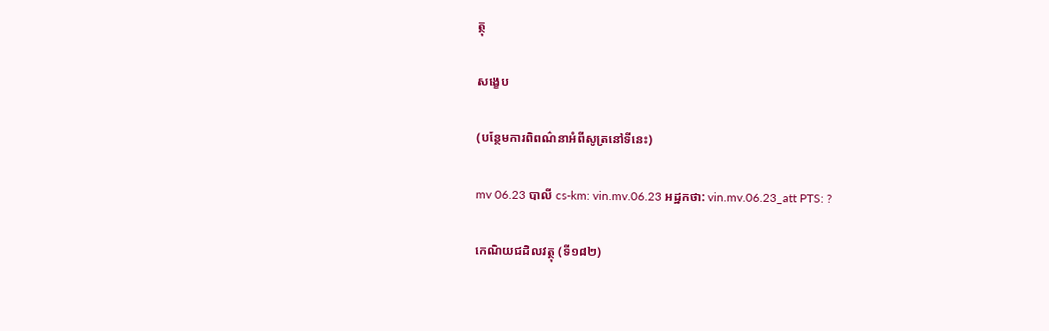ត្ថុ

សង្ខេប

(បន្ថែមការពិពណ៌នាអំពីសូត្រនៅទីនេះ)

mv 06.23 បាលី cs-km: vin.mv.06.23 អដ្ឋកថា: vin.mv.06.23_att PTS: ?

កេណិយជដិលវត្ថុ (ទី១៨២)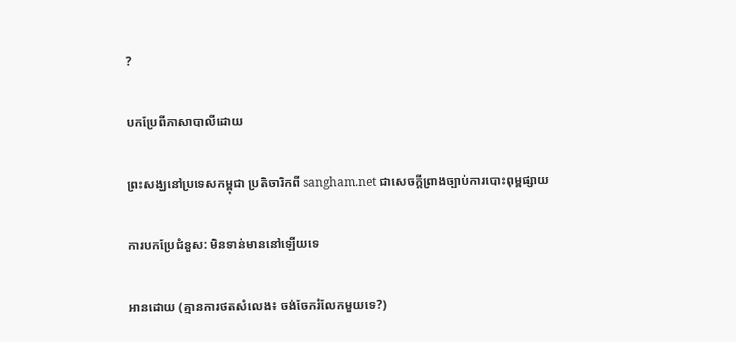?

បកប្រែពីភាសាបាលីដោយ

ព្រះសង្ឃនៅប្រទេសកម្ពុជា ប្រតិចារិកពី sangham.net ជាសេចក្តីព្រាងច្បាប់ការបោះពុម្ពផ្សាយ

ការបកប្រែជំនួស: មិនទាន់មាននៅឡើយទេ

អានដោយ (គ្មានការថតសំលេង៖ ចង់ចែករំលែកមួយទេ?)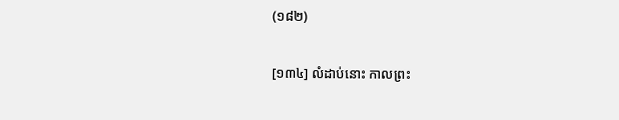(១៨២)

[១៣៤] លំដាប់នោះ កាលព្រះ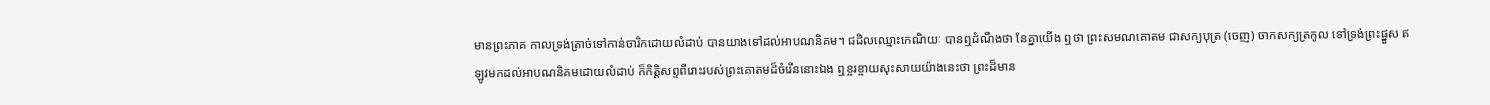មានព្រះភាគ កាលទ្រង់ត្រាច់ទៅកាន់ចារិកដោយលំដាប់ បានយាងទៅដល់អាបណនិគម។ ជដិលឈ្មោះកេណិយៈ បានឮដំណឹងថា នែគ្នាយើង ឮថា ព្រះសមណគោតម ជាសក្យបុត្រ (ចេញ) ចាកសក្យត្រកូល ទៅទ្រង់ព្រះផ្នួស ឥឡូវមកដល់អាបណនិគមដោយលំដាប់ ក៏កិត្តិសព្ទពីរោះរបស់ព្រះគោតមដ៏ចំរើននោះឯង ឮខ្ចរខ្ចាយសុះសាយយ៉ាងនេះថា ព្រះដ៏មាន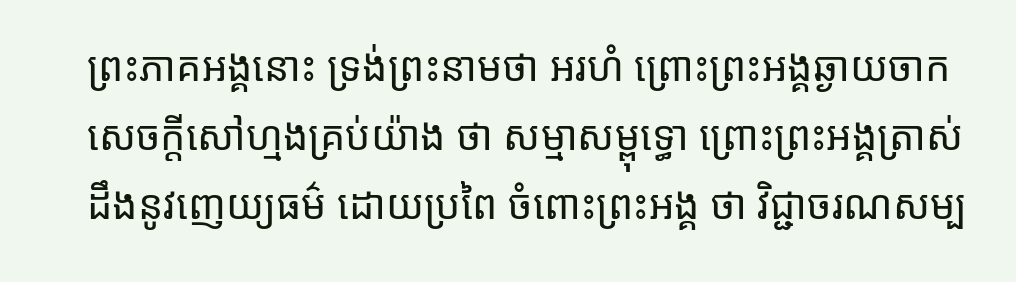ព្រះភាគអង្គនោះ ទ្រង់ព្រះនាមថា អរហំ ព្រោះព្រះអង្គឆ្ងាយចាកសេចក្តីសៅហ្មងគ្រប់យ៉ាង ថា សម្មាសម្ពុទ្ធោ ព្រោះព្រះអង្គត្រាស់ដឹងនូវញេយ្យធម៌ ដោយប្រពៃ ចំពោះព្រះអង្គ ថា វិជ្ជាចរណសម្ប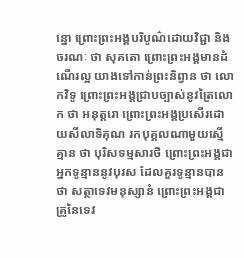ន្នោ ព្រោះព្រះអង្គបរិបូណ៌ដោយវិជ្ជា និងចរណៈ ថា សុគតោ ព្រោះព្រះអង្គមានដំណើរល្អ យាងទៅកាន់ព្រះនិព្វាន ថា លោកវិទូ ព្រោះព្រះអង្គជ្រាបច្បាស់នូវត្រៃលោក ថា អនុត្តរោ ព្រោះព្រះអង្គប្រសើរដោយសីលាទិគុណ រកបុគ្គលណាមួយស្មើគ្មាន ថា បុរិសទម្មសារថិ ព្រោះព្រះអង្គជាអ្នកទូន្មាននូវបុរស ដែលគួរទូន្មានបាន ថា សត្ថាទេវមនុស្សានំ ព្រោះព្រះអង្គជាគ្រូនៃទេវ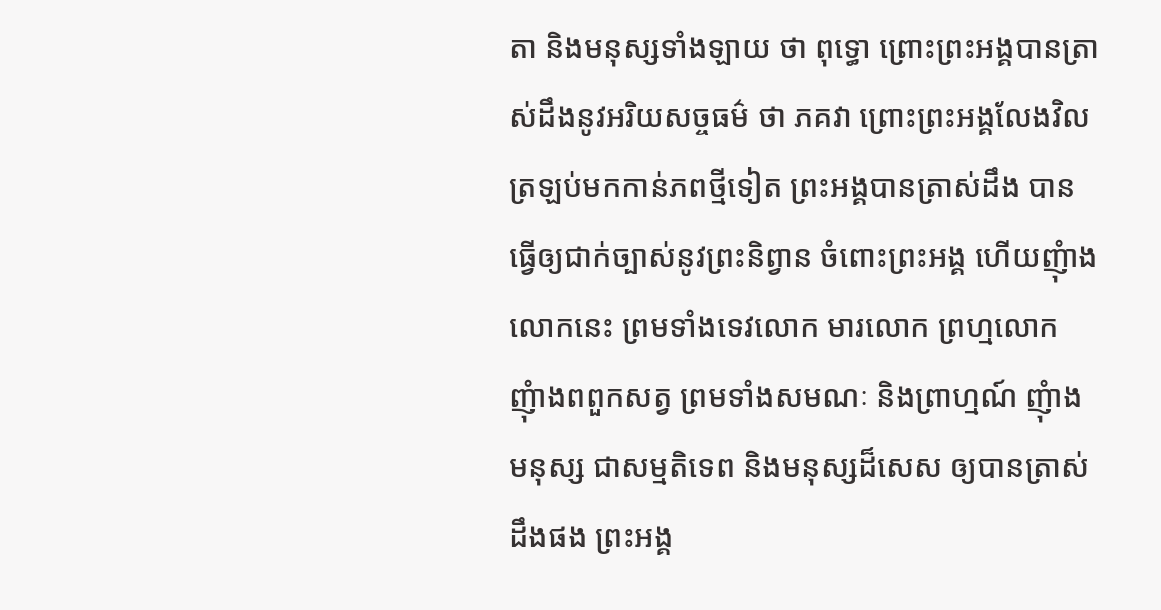តា និងមនុស្សទាំងឡាយ ថា ពុទ្ធោ ព្រោះព្រះអង្គបានត្រាស់ដឹងនូវអរិយសច្ចធម៌ ថា ភគវា ព្រោះព្រះអង្គលែងវិលត្រឡប់មកកាន់ភពថ្មីទៀត ព្រះអង្គបានត្រាស់ដឹង បានធ្វើឲ្យជាក់ច្បាស់នូវព្រះនិព្វាន ចំពោះព្រះអង្គ ហើយញុំាងលោកនេះ ព្រមទាំងទេវលោក មារលោក ព្រហ្មលោក ញុំាងពពួកសត្វ ព្រមទាំងសមណៈ និងព្រាហ្មណ៍ ញុំាងមនុស្ស ជាសម្មតិទេព និងមនុស្សដ៏សេស ឲ្យបានត្រាស់ដឹងផង ព្រះអង្គ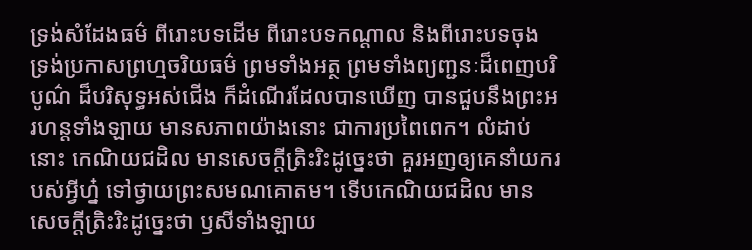ទ្រង់សំដែងធម៌ ពីរោះបទដើម ពីរោះបទកណ្តាល និងពីរោះបទចុង ទ្រង់ប្រកាសព្រហ្មចរិយធម៌ ព្រមទាំងអត្ថ ព្រមទាំងព្យញ្ជនៈដ៏ពេញបរិបូណ៌ ដ៏បរិសុទ្ធអស់ជើង ក៏ដំណើរដែលបានឃើញ បានជួបនឹងព្រះអរហន្តទាំងឡាយ មានសភាពយ៉ាងនោះ ជាការប្រពៃពេក។ លំដាប់នោះ កេណិយជដិល មានសេចក្តីត្រិះរិះដូច្នេះថា គួរអញឲ្យគេនាំយករបស់អ្វីហ្ន៎ ទៅថ្វាយព្រះសមណគោតម។ ទើបកេណិយជដិល មានសេចក្តីត្រិះរិះដូច្នេះថា ឫសីទាំងឡាយ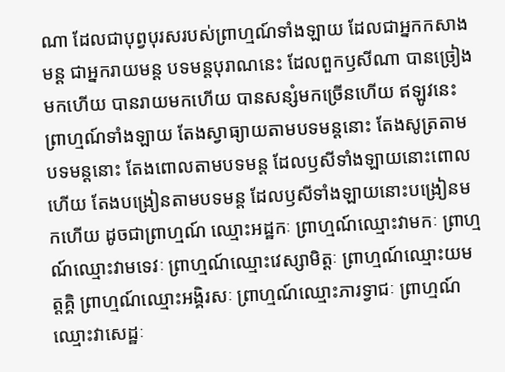ណា ដែលជាបុព្វបុរសរបស់ព្រាហ្មណ៍ទាំងឡាយ ដែលជាអ្នកកសាងមន្ត ជាអ្នករាយមន្ត បទមន្តបុរាណនេះ ដែលពួកឫសីណា បានច្រៀងមកហើយ បានរាយមកហើយ បានសន្សំមកច្រើនហើយ ឥឡូវនេះ ព្រាហ្មណ៍ទាំងឡាយ តែងស្វាធ្យាយតាមបទមន្តនោះ តែងសូត្រតាមបទមន្តនោះ តែងពោលតាមបទមន្ត ដែលឫសីទាំងឡាយនោះពោលហើយ តែងបង្រៀនតាមបទមន្ត ដែលឫសីទាំងឡាយនោះបង្រៀនមកហើយ ដូចជាព្រាហ្មណ៍ ឈ្មោះអដ្ឋកៈ ព្រាហ្មណ៍ឈ្មោះវាមកៈ ព្រាហ្មណ៍ឈ្មោះវាមទេវៈ ព្រាហ្មណ៍ឈ្មោះវេស្សាមិត្តៈ ព្រាហ្មណ៍ឈ្មោះយមត្តគ្គិ ព្រាហ្មណ៍ឈ្មោះអង្គិរសៈ ព្រាហ្មណ៍ឈ្មោះភារទ្វាជៈ ព្រាហ្មណ៍ឈ្មោះវាសេដ្ឋៈ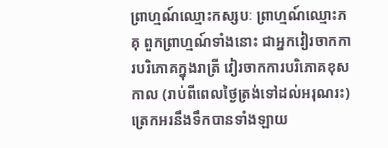ព្រាហ្មណ៍ឈ្មោះកស្សបៈ ព្រាហ្មណ៍ឈ្មោះភគុ ពួកព្រាហ្មណ៍ទាំងនោះ ជាអ្នកវៀរចាកការបរិភោគក្នុងរាត្រី វៀរចាកការបរិភោគខុសកាល (រាប់ពីពេលថ្ងៃត្រង់ទៅដល់អរុណរះ) ត្រេកអរនឹងទឹកបានទាំងឡាយ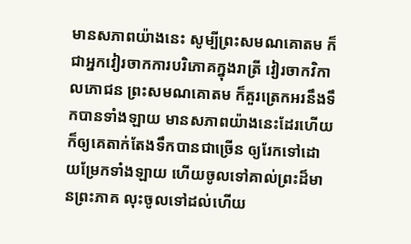មានសភាពយ៉ាងនេះ សូម្បីព្រះសមណគោតម ក៏ជាអ្នកវៀរចាកការបរិភោគក្នុងរាត្រី វៀរចាកវិកាលភោជន ព្រះសមណគោតម ក៏គួរត្រេកអរនឹងទឹកបានទាំងឡាយ មានសភាពយ៉ាងនេះដែរហើយ ក៏ឲ្យគេតាក់តែងទឹកបានជាច្រើន ឲ្យរែកទៅដោយម្រែកទាំងឡាយ ហើយចូលទៅគាល់ព្រះដ៏មានព្រះភាគ លុះចូលទៅដល់ហើយ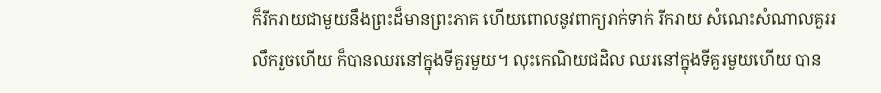ក៏រីករាយជាមួយនឹងព្រះដ៏មានព្រះភាគ ហើយពោលនូវពាក្យរាក់ទាក់ រីករាយ សំណេះសំណាលគួររលឹករួចហើយ ក៏បានឈរនៅក្នុងទីគួរមួយ។ លុះកេណិយជដិល ឈរនៅក្នុងទីគួរមួយហើយ បាន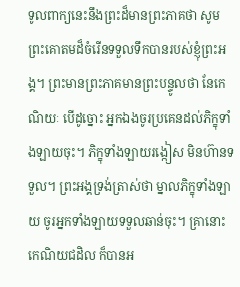ទូលពាក្យនេះនឹងព្រះដ៏មានព្រះភាគថា សូមព្រះគោតមដ៏ចំរើនទទួលទឹកបានរបស់ខ្ញុំព្រះអង្គ។ ព្រះមានព្រះភាគមានព្រះបន្ទូលថា នែកេណិយៈ បើដូច្នោះ អ្នកឯងចូរប្រគេនដល់ភិក្ខុទាំងឡាយចុះ។ ភិក្ខុទាំងឡាយរង្កៀស មិនហ៊ានទទួល។ ព្រះអង្គទ្រង់ត្រាស់ថា ម្នាលភិក្ខុទាំងឡាយ ចូរអ្នកទាំងឡាយទទួលឆាន់ចុះ។ គ្រានោះ កេណិយជដិល ក៏បានអ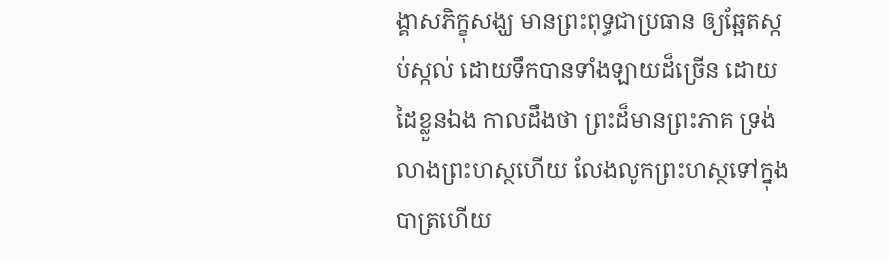ង្គាសភិក្ខុសង្ឃ មានព្រះពុទ្ធជាប្រធាន ឲ្យឆ្អែតស្កប់ស្កល់ ដោយទឹកបានទាំងឡាយដ៏ច្រើន ដោយដៃខ្លួនឯង កាលដឹងថា ព្រះដ៏មានព្រះភាគ ទ្រង់លាងព្រះហស្ថហើយ លែងលូកព្រះហស្ថទៅក្នុងបាត្រហើយ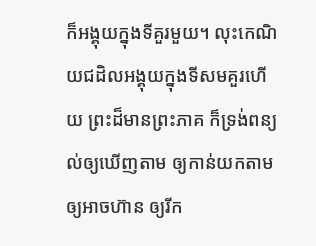ក៏អង្គុយក្នុងទីគួរមួយ។ លុះកេណិយជដិលអង្គុយក្នុងទីសមគួរហើយ ព្រះដ៏មានព្រះភាគ ក៏ទ្រង់ពន្យល់ឲ្យឃើញតាម ឲ្យកាន់យកតាម ឲ្យអាចហ៊ាន ឲ្យរីក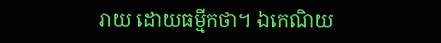រាយ ដោយធម្មីកថា។ ឯកេណិយ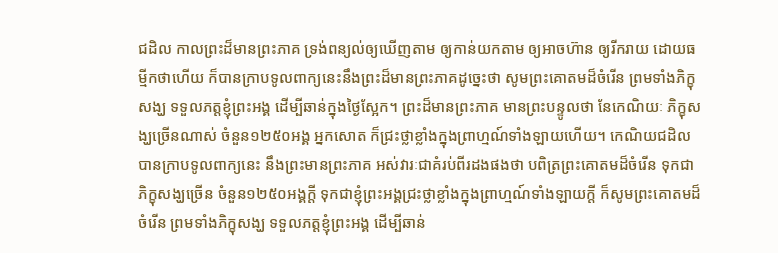ជដិល កាលព្រះដ៏មានព្រះភាគ ទ្រង់ពន្យល់ឲ្យឃើញតាម ឲ្យកាន់យកតាម ឲ្យអាចហ៊ាន ឲ្យរីករាយ ដោយធម្មីកថាហើយ ក៏បានក្រាបទូលពាក្យនេះនឹងព្រះដ៏មានព្រះភាគដូច្នេះថា សូមព្រះគោតមដ៏ចំរើន ព្រមទាំងភិក្ខុសង្ឃ ទទួលភត្តខ្ញុំព្រះអង្គ ដើម្បីឆាន់ក្នុងថ្ងៃស្អែក។ ព្រះដ៏មានព្រះភាគ មានព្រះបន្ទូលថា នែកេណិយៈ ភិក្ខុសង្ឃច្រើនណាស់ ចំនួន១២៥០អង្គ អ្នកសោត ក៏ជ្រះថ្លាខ្លាំងក្នុងព្រាហ្មណ៍ទាំងឡាយហើយ។ កេណិយជដិល បានក្រាបទូលពាក្យនេះ នឹងព្រះមានព្រះភាគ អស់វារៈជាគំរប់ពីរដងផងថា បពិត្រព្រះគោតមដ៏ចំរើន ទុកជាភិក្ខុសង្ឃច្រើន ចំនួន១២៥០អង្គក្តី ទុកជាខ្ញុំព្រះអង្គជ្រះថ្លាខ្លាំងក្នុងពា្រហ្មណ៍ទាំងឡាយក្តី ក៏សូមព្រះគោតមដ៏ចំរើន ព្រមទាំងភិក្ខុសង្ឃ ទទួលភត្តខ្ញុំព្រះអង្គ ដើម្បីឆាន់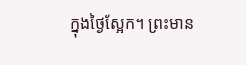ក្នុងថ្ងៃស្អែក។ ព្រះមាន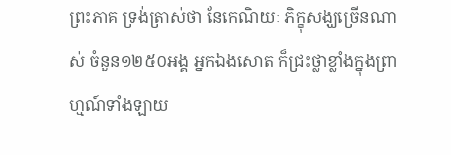ព្រះភាគ ទ្រង់ត្រាស់ថា នែកេណិយៈ ភិក្ខុសង្ឃច្រើនណាស់ ចំនួន១២៥០អង្គ អ្នកឯងសោត ក៏ជ្រះថ្លាខ្លាំងក្នុងព្រាហ្មណ៍ទាំងឡាយ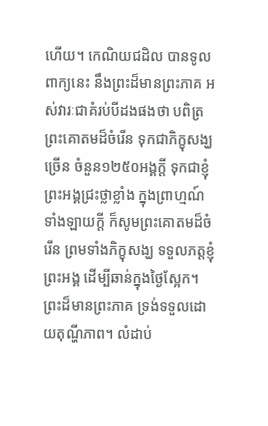ហើយ។ កេណិយជដិល បានទូលពាក្យនេះ នឹងព្រះដ៏មានព្រះភាគ អស់វារៈជាគំរប់បីដងផងថា បពិត្រព្រះគោតមដ៏ចំរើន ទុកជាភិក្ខុសង្ឃច្រើន ចំនួន១២៥០អង្គក្តី ទុកជាខ្ញុំព្រះអង្គជ្រះថ្លាខ្លាំង ក្នុងពា្រហ្មណ៍ទាំងឡាយក្តី ក៏សូមព្រះគោតមដ៏ចំរើន ព្រមទាំងភិក្ខុសង្ឃ ទទួលភត្តខ្ញុំព្រះអង្គ ដើម្បីឆាន់ក្នុងថ្ងៃស្អែក។ ព្រះដ៏មានព្រះភាគ ទ្រង់ទទួលដោយតុណ្ហីភាព។ លំដាប់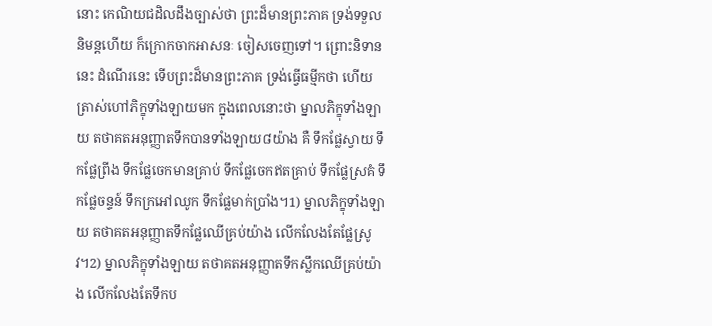នោះ កេណិយជដិលដឹងច្បាស់ថា ព្រះដ៏មានព្រះភាគ ទ្រង់ទទួលនិមន្តហើយ ក៏ក្រោកចាកអាសនៈ ចៀសចេញទៅ។ ព្រោះនិទាននេះ ដំណើរនេះ ទើបព្រះដ៏មានព្រះភាគ ទ្រង់ធ្វើធម្មីកថា ហើយត្រាស់ហៅភិក្ខុទាំងឡាយមក ក្នុងពេលនោះថា ម្នាលភិក្ខុទាំងឡាយ តថាគតអនុញ្ញាតទឹកបានទាំងឡាយ៨យ៉ាង គឺ ទឹកផ្លែស្វាយ ទឹកផ្លែព្រីង ទឹកផ្លែចេកមានគ្រាប់ ទឹកផ្លែចេកឥតគ្រាប់ ទឹកផ្លែស្រគំ ទឹកផ្លែចន្ទន៍ ទឹកក្រអៅឈូក ទឹកផ្លែមាក់ប្រាំង។1) ម្នាលភិក្ខុទាំងឡាយ តថាគតអនុញ្ញាតទឹកផ្លែឈើគ្រប់យ៉ាង លើកលែងតែផ្លែស្រូវ។2) ម្នាលភិក្ខុទាំងឡាយ តថាគតអនុញ្ញាតទឹកស្លឹកឈើគ្រប់យ៉ាង លើកលែងតែទឹកប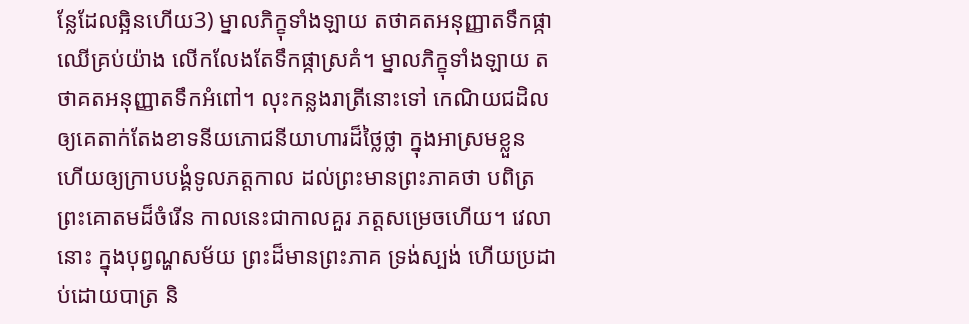ន្លែដែលឆ្អិនហើយ3) ម្នាលភិក្ខុទាំងឡាយ តថាគតអនុញ្ញាតទឹកផ្កាឈើគ្រប់យ៉ាង លើកលែងតែទឹកផ្កាស្រគំ។ ម្នាលភិក្ខុទាំងឡាយ តថាគតអនុញ្ញាតទឹកអំពៅ។ លុះកន្លងរាត្រីនោះទៅ កេណិយជដិល ឲ្យគេតាក់តែងខាទនីយភោជនីយាហារដ៏ថ្លៃថ្លា ក្នុងអាស្រមខ្លួន ហើយឲ្យក្រាបបង្គំទូលភត្តកាល ដល់ព្រះមានព្រះភាគថា បពិត្រព្រះគោតមដ៏ចំរើន កាលនេះជាកាលគួរ ភត្តសម្រេចហើយ។ វេលានោះ ក្នុងបុព្វណ្ហសម័យ ព្រះដ៏មានព្រះភាគ ទ្រង់ស្បង់ ហើយប្រដាប់ដោយបាត្រ និ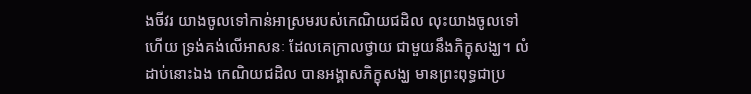ងចីវរ យាងចូលទៅកាន់អាស្រមរបស់កេណិយជដិល លុះយាងចូលទៅហើយ ទ្រង់គង់លើអាសនៈ ដែលគេក្រាលថ្វាយ ជាមួយនឹងភិក្ខុសង្ឃ។ លំដាប់នោះឯង កេណិយជដិល បានអង្គាសភិក្ខុសង្ឃ មានព្រះពុទ្ធជាប្រ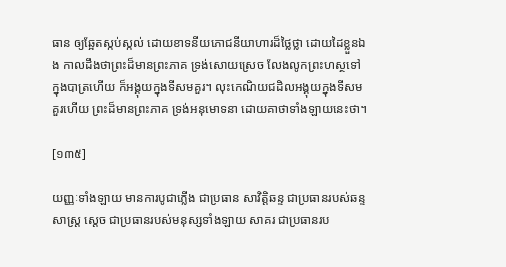ធាន ឲ្យឆ្អែតស្កប់ស្កល់ ដោយខាទនីយភោជនីយាហារដ៏ថ្លៃថ្លា ដោយដៃខ្លួនឯង កាលដឹងថាព្រះដ៏មានព្រះភាគ ទ្រង់សោយស្រេច លែងលូកព្រះហស្ថទៅក្នុងបាត្រហើយ ក៏អង្គុយក្នុងទីសមគួរ។ លុះកេណិយជដិលអង្គុយក្នុងទីសមគួរហើយ ព្រះដ៏មានព្រះភាគ ទ្រង់អនុមោទនា ដោយគាថាទាំងឡាយនេះថា។

[១៣៥]

យញ្ញៈទាំងឡាយ មានការបូជាភ្លើង ជាប្រធាន សាវិត្តិឆន្ទ ជាប្រធានរបស់ឆន្ទសាស្ត្រ ស្តេច ជាប្រធានរបស់មនុស្សទាំងឡាយ សាគរ ជាប្រធានរប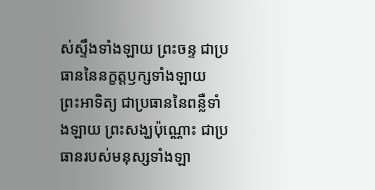ស់ស្ទឹងទាំងឡាយ ព្រះចន្ទ ជាប្រធាននៃនក្ខត្តឫក្សទាំងឡាយ ព្រះអាទិត្យ ជាប្រធាននៃពន្លឺទាំងឡាយ ព្រះសង្ឃប៉ុណ្ណោះ ជាប្រធានរបស់មនុស្សទាំងឡា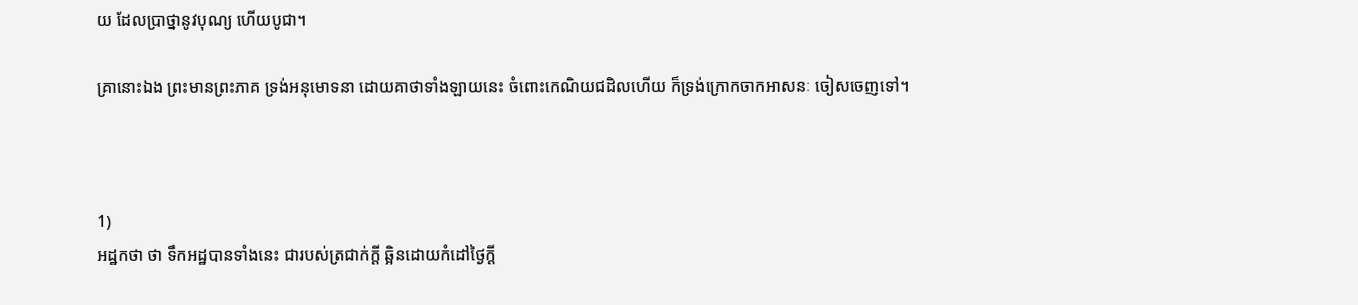យ ដែលប្រាថ្នានូវបុណ្យ ហើយបូជា។

គ្រានោះឯង ព្រះមានព្រះភាគ ទ្រង់អនុមោទនា ដោយគាថាទាំងឡាយនេះ ចំពោះកេណិយជដិលហើយ ក៏ទ្រង់ក្រោកចាកអាសនៈ ចៀសចេញទៅ។



1)
អដ្ឋកថា ថា ទឹកអដ្ឋបានទាំងនេះ ជារបស់ត្រជាក់ក្តី ឆ្អិនដោយកំដៅថ្ងៃក្តី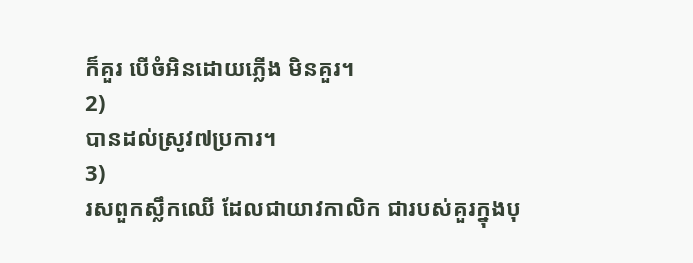ក៏គួរ បើចំអិនដោយភ្លើង មិនគួរ។
2)
បានដល់ស្រូវ៧ប្រការ។
3)
រសពួកស្លឹកឈើ ដែលជាយាវកាលិក ជារបស់គួរក្នុងបុ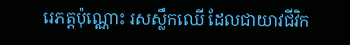រេភត្តប៉ុណ្ណោះ រសស្លឹកឈើ ដែលជាយាវជីវិក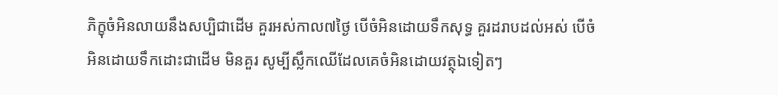ភិក្ខុចំអិនលាយនឹងសប្បិជាដើម គួរអស់កាល៧ថ្ងៃ បើចំអិនដោយទឹកសុទ្ធ គួរដរាបដល់អស់ បើចំអិនដោយទឹកដោះជាដើម មិនគួរ សូម្បីស្លឹកឈើដែលគេចំអិនដោយវត្ថុឯទៀតៗ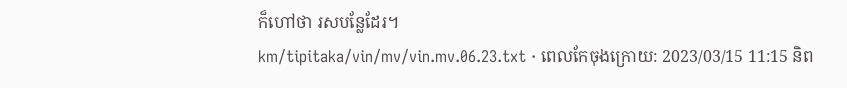ក៏ហៅថា រសបន្លែដែរ។
km/tipitaka/vin/mv/vin.mv.06.23.txt · ពេលកែចុងក្រោយ: 2023/03/15 11:15 និព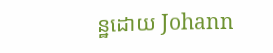ន្ឋដោយ Johann